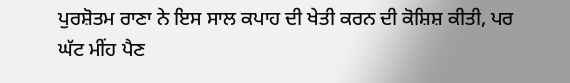ਪੁਰਸ਼ੋਤਮ ਰਾਣਾ ਨੇ ਇਸ ਸਾਲ ਕਪਾਹ ਦੀ ਖੇਤੀ ਕਰਨ ਦੀ ਕੋਸ਼ਿਸ਼ ਕੀਤੀ, ਪਰ ਘੱਟ ਮੀਂਹ ਪੈਣ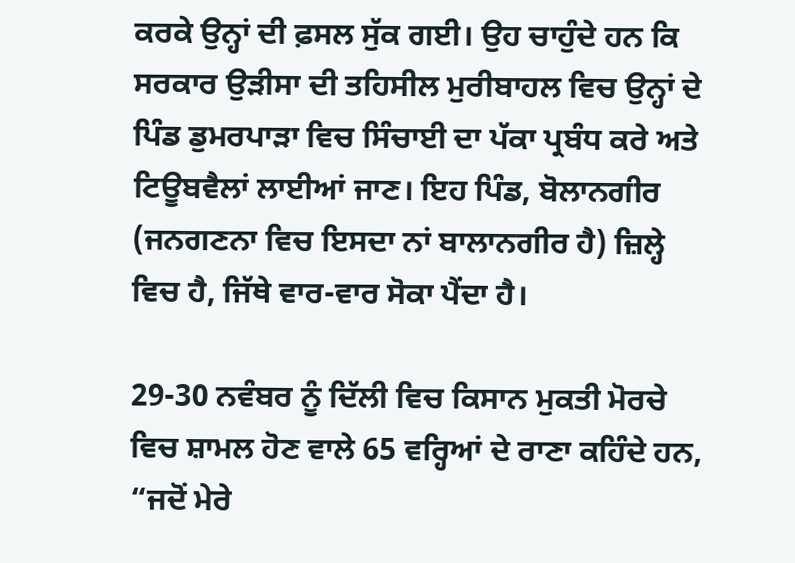ਕਰਕੇ ਉਨ੍ਹਾਂ ਦੀ ਫ਼ਸਲ ਸੁੱਕ ਗਈ। ਉਹ ਚਾਹੁੰਦੇ ਹਨ ਕਿ ਸਰਕਾਰ ਉੜੀਸਾ ਦੀ ਤਹਿਸੀਲ ਮੁਰੀਬਾਹਲ ਵਿਚ ਉਨ੍ਹਾਂ ਦੇ ਪਿੰਡ ਡੁਮਰਪਾੜਾ ਵਿਚ ਸਿੰਚਾਈ ਦਾ ਪੱਕਾ ਪ੍ਰਬੰਧ ਕਰੇ ਅਤੇ ਟਿਊਬਵੈਲਾਂ ਲਾਈਆਂ ਜਾਣ। ਇਹ ਪਿੰਡ, ਬੋਲਾਨਗੀਰ (ਜਨਗਣਨਾ ਵਿਚ ਇਸਦਾ ਨਾਂ ਬਾਲਾਨਗੀਰ ਹੈ) ਜ਼ਿਲ੍ਹੇ ਵਿਚ ਹੈ, ਜਿੱਥੇ ਵਾਰ-ਵਾਰ ਸੋਕਾ ਪੈਂਦਾ ਹੈ।

29-30 ਨਵੰਬਰ ਨੂੰ ਦਿੱਲੀ ਵਿਚ ਕਿਸਾਨ ਮੁਕਤੀ ਮੋਰਚੇ ਵਿਚ ਸ਼ਾਮਲ ਹੋਣ ਵਾਲੇ 65 ਵਰ੍ਹਿਆਂ ਦੇ ਰਾਣਾ ਕਹਿੰਦੇ ਹਨ, “ਜਦੋਂ ਮੇਰੇ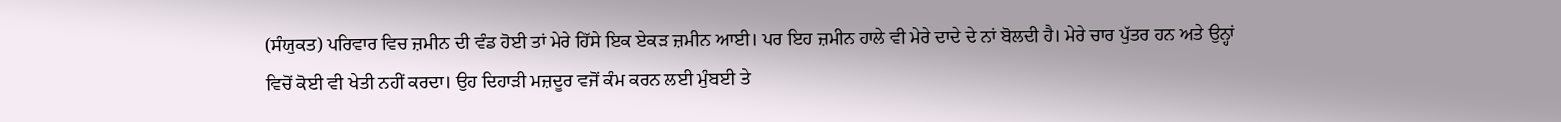(ਸੰਯੁਕਤ) ਪਰਿਵਾਰ ਵਿਚ ਜ਼ਮੀਨ ਦੀ ਵੰਡ ਹੋਈ ਤਾਂ ਮੇਰੇ ਹਿੱਸੇ ਇਕ ਏਕੜ ਜ਼ਮੀਨ ਆਈ। ਪਰ ਇਹ ਜ਼ਮੀਨ ਹਾਲੇ ਵੀ ਮੇਰੇ ਦਾਦੇ ਦੇ ਨਾਂ ਬੋਲਦੀ ਹੈ। ਮੇਰੇ ਚਾਰ ਪੁੱਤਰ ਹਨ ਅਤੇ ਉਨ੍ਹਾਂ ਵਿਚੋਂ ਕੋਈ ਵੀ ਖੇਤੀ ਨਹੀਂ ਕਰਦਾ। ਉਹ ਦਿਹਾੜੀ ਮਜ਼ਦੂਰ ਵਜੋਂ ਕੰਮ ਕਰਨ ਲਈ ਮੁੰਬਈ ਤੇ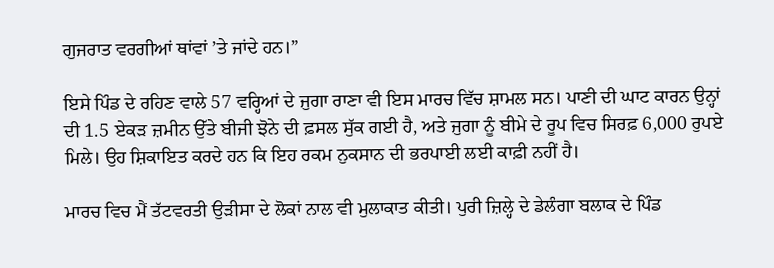ਗੁਜਰਾਤ ਵਰਗੀਆਂ ਥਾਂਵਾਂ ’ਤੇ ਜਾਂਦੇ ਹਨ।”

ਇਸੇ ਪਿੰਡ ਦੇ ਰਹਿਣ ਵਾਲੇ 57 ਵਰ੍ਹਿਆਂ ਦੇ ਜੁਗਾ ਰਾਣਾ ਵੀ ਇਸ ਮਾਰਚ ਵਿੱਚ ਸ਼ਾਮਲ ਸਨ। ਪਾਣੀ ਦੀ ਘਾਟ ਕਾਰਨ ਉਨ੍ਹਾਂ ਦੀ 1.5 ਏਕੜ ਜ਼ਮੀਨ ਉੱਤੇ ਬੀਜੀ ਝੋਨੇ ਦੀ ਫ਼ਸਲ ਸੁੱਕ ਗਈ ਹੈ, ਅਤੇ ਜੁਗਾ ਨੂੰ ਬੀਮੇ ਦੇ ਰੂਪ ਵਿਚ ਸਿਰਫ਼ 6,000 ਰੁਪਏ ਮਿਲੇ। ਉਹ ਸ਼ਿਕਾਇਤ ਕਰਦੇ ਹਨ ਕਿ ਇਹ ਰਕਮ ਨੁਕਸਾਨ ਦੀ ਭਰਪਾਈ ਲਈ ਕਾਫ਼ੀ ਨਹੀਂ ਹੈ।

ਮਾਰਚ ਵਿਚ ਮੈਂ ਤੱਟਵਰਤੀ ਉੜੀਸਾ ਦੇ ਲੋਕਾਂ ਨਾਲ ਵੀ ਮੁਲਾਕਾਤ ਕੀਤੀ। ਪੁਰੀ ਜ਼ਿਲ੍ਹੇ ਦੇ ਡੇਲੰਗਾ ਬਲਾਕ ਦੇ ਪਿੰਡ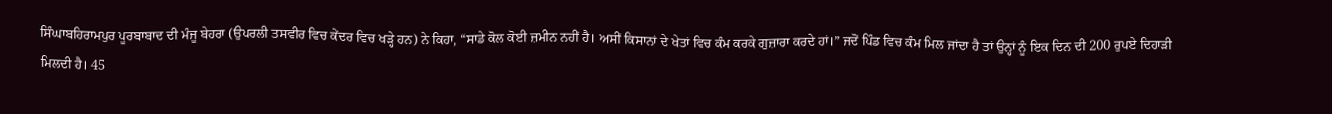ਸਿੰਘਾਬਹਿਰਾਮਪੁਰ ਪੂਰਬਾਬਾਦ ਦੀ ਮੰਜੂ ਬੇਹਰਾ (ਉਪਰਲੀ ਤਸਵੀਰ ਵਿਚ ਕੇਂਦਰ ਵਿਚ ਖੜ੍ਹੇ ਹਨ) ਨੇ ਕਿਹਾ, “ਸਾਡੇ ਕੋਲ ਕੋਈ ਜ਼ਮੀਨ ਨਹੀਂ ਹੈ। ਅਸੀਂ ਕਿਸਾਨਾਂ ਦੇ ਖੇਤਾਂ ਵਿਚ ਕੰਮ ਕਰਕੇ ਗੁਜ਼ਾਰਾ ਕਰਦੇ ਹਾਂ।” ਜਦੋਂ ਪਿੰਡ ਵਿਚ ਕੰਮ ਮਿਲ ਜਾਂਦਾ ਹੈ ਤਾਂ ਉਨ੍ਹਾਂ ਨੂੰ ਇਕ ਦਿਨ ਦੀ 200 ਰੁਪਏ ਦਿਹਾੜੀ ਮਿਲਦੀ ਹੈ। 45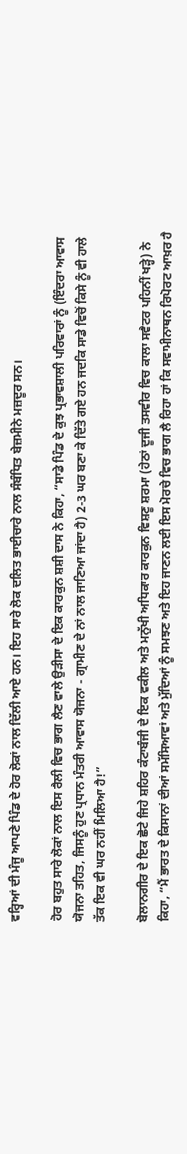ਵਰ੍ਹਿਆਂ ਦੀ ਮੰਜੂ ਆਪਣੇ ਪਿੰਡ ਦੇ ਹੋਰ ਲੋਕਾਂ ਨਾਲ ਦਿੱਲੀ ਆਏ ਹਨ। ਇਹ ਸਾਰੇ ਲੋਕ ਦਲਿਤ ਭਾਈਚਾਰੇ ਨਾਲ ਸੰਬੰਧਿਤ ਬੇਜ਼ਮੀਨੇ ਮਜ਼ਦੂਰ ਸਨ।

ਹੋਰ ਬਹੁਤ ਸਾਰੇ ਲੋਕਾਂ ਨਾਲ ਇਸ ਰੈਲੀ ਵਿਚ ਭਾਗ ਲੈਣ ਵਾਲੇ ਉੜੀਸਾ ਦੇ ਇਕ ਕਾਰਕੁਨ ਸ਼ਸ਼ੀ ਦਾਸ ਨੇ ਕਿਹਾ, “ਸਾਡੇ ਪਿੰਡ ਦੇ ਕੁਝ ਪ੍ਰਭਾਵਸ਼ਾਲੀ ਪਰਿਵਾਰਾਂ ਨੂੰ (ਇੰਦਰਾ ਆਵਾਸ ਯੋਜਨਾ ਤਹਿਤ, ਜਿਸਨੂੰ ਹੁਣ ਪ੍ਰਧਾਨ ਮੰਤਰੀ ਆਵਾਸ ਯੋਜਨਾ - ਗ੍ਰਾਮੀਣ ਦੇ ਨਾਂ ਨਾਲ ਜਾਣਿਆ ਜਾਂਦਾ ਹੈ) 2-3 ਘਰ ਬਣਾ ਕੇ ਦਿੱਤੇ ਗਏ ਹਨ ਜਦਕਿ ਸਾਡੇ ਵਿਚੋਂ ਕਿਸੇ ਨੂੰ ਵੀ ਹਾਲੇ ਤੱਕ ਇਕ ਵੀ ਘਰ ਨਹੀਂ ਮਿਲਿਆ ਹੈ!”

ਬੋਲਾਨਗੀਰ ਦੇ ਇਕ ਛੋਟੇ ਜਿਹੇ ਸ਼ਹਿਰ ਕੰਟਾਬੰਜੀ ਦੇ ਇਕ ਵਕੀਲ ਅਤੇ ਮਨੁੱਖੀ ਅਧਿਕਾਰ ਕਾਰਕੁਨ ਵਿਸ਼ਣੂ ਸ਼ਰਮਾ (ਹੇਠਾਂ ਦੂਜੀ ਤਸਵੀਰ ਵਿਚ ਕਾਲਾ ਸਵੈਟਰ ਪਹਿਨੀਂ ਖੜ੍ਹੇ) ਨੇ ਕਿਹਾ, “ਮੈਂ ਭਾਰਤ ਦੇ ਕਿਸਾਨਾਂ ਦੀਆਂ ਸਮੱਸਿਆਵਾਂ ਅਤੇ ਮੁੱਦਿਆਂ ਨੂੰ ਸਮਝਣ ਅਤੇ ਇਹ ਜਾਣਨ ਲਈ ਇਸ ਮੋਰਚੇ ਵਿਚ ਭਾਗ ਲੈ ਰਿਹਾ ਹਾਂ ਕਿ ਸਵਾਮੀਨਾਥਨ ਰਿਪੋਰਟ ਆਖ਼ਰ ਹੈ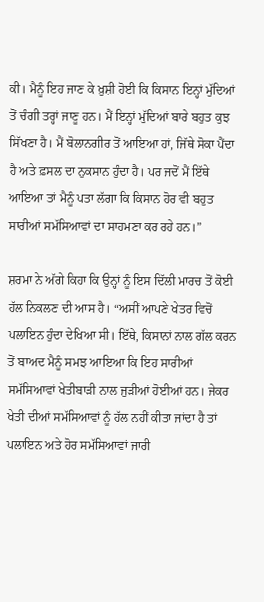ਕੀ। ਮੈਨੂੰ ਇਹ ਜਾਣ ਕੇ ਖ਼ੁਸ਼ੀ ਹੋਈ ਕਿ ਕਿਸਾਨ ਇਨ੍ਹਾਂ ਮੁੱਦਿਆਂ ਤੋਂ ਚੰਗੀ ਤਰ੍ਹਾਂ ਜਾਣੂ ਹਨ। ਮੈਂ ਇਨ੍ਹਾਂ ਮੁੱਦਿਆਂ ਬਾਰੇ ਬਹੁਤ ਕੁਝ ਸਿੱਖਣਾ ਹੈ। ਮੈਂ ਬੋਲਾਨਗੀਰ ਤੋਂ ਆਇਆ ਹਾਂ, ਜਿੱਥੇ ਸੋਕਾ ਪੈਂਦਾ ਹੈ ਅਤੇ ਫ਼ਸਲ ਦਾ ਨੁਕਸਾਨ ਹੁੰਦਾ ਹੈ। ਪਰ ਜਦੋਂ ਮੈਂ ਇੱਥੇ ਆਇਆ ਤਾਂ ਮੈਨੂੰ ਪਤਾ ਲੱਗਾ ਕਿ ਕਿਸਾਨ ਹੋਰ ਵੀ ਬਹੁਤ ਸਾਰੀਆਂ ਸਮੱਸਿਆਵਾਂ ਦਾ ਸਾਹਮਣਾ ਕਰ ਰਹੇ ਹਨ।”

ਸ਼ਰਮਾ ਨੇ ਅੱਗੇ ਕਿਹਾ ਕਿ ਉਨ੍ਹਾਂ ਨੂੰ ਇਸ ਦਿੱਲੀ ਮਾਰਚ ਤੋਂ ਕੋਈ ਹੱਲ ਨਿਕਲਣ ਦੀ ਆਸ ਹੈ। “ਅਸੀਂ ਆਪਣੇ ਖੇਤਰ ਵਿਚੋਂ ਪਲਾਇਨ ਹੁੰਦਾ ਦੇਖਿਆ ਸੀ। ਇੱਥੇ, ਕਿਸਾਨਾਂ ਨਾਲ ਗੱਲ ਕਰਨ ਤੋਂ ਬਾਅਦ ਮੈਨੂੰ ਸਮਝ ਆਇਆ ਕਿ ਇਹ ਸਾਰੀਆਂ ਸਮੱਸਿਆਵਾਂ ਖੇਤੀਬਾੜੀ ਨਾਲ ਜੁੜੀਆਂ ਹੋਈਆਂ ਹਨ। ਜੇਕਰ ਖੇਤੀ ਦੀਆਂ ਸਮੱਸਿਆਵਾਂ ਨੂੰ ਹੱਲ ਨਹੀਂ ਕੀਤਾ ਜਾਂਦਾ ਹੈ ਤਾਂ ਪਲਾਇਨ ਅਤੇ ਹੋਰ ਸਮੱਸਿਆਵਾਂ ਜਾਰੀ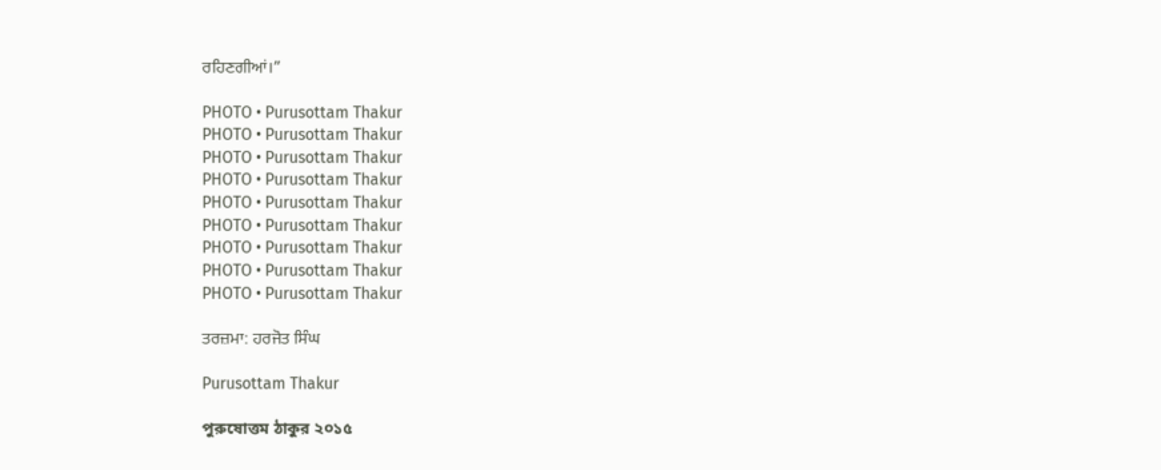ਰਹਿਣਗੀਆਂ।”

PHOTO • Purusottam Thakur
PHOTO • Purusottam Thakur
PHOTO • Purusottam Thakur
PHOTO • Purusottam Thakur
PHOTO • Purusottam Thakur
PHOTO • Purusottam Thakur
PHOTO • Purusottam Thakur
PHOTO • Purusottam Thakur
PHOTO • Purusottam Thakur

ਤਰਜ਼ਮਾ: ਹਰਜੋਤ ਸਿੰਘ

Purusottam Thakur

পুরুষোত্তম ঠাকুর ২০১৫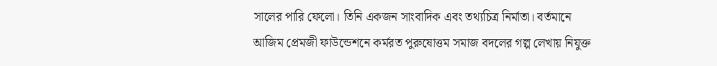সালের পারি ফেলো। তিনি একজন সাংবাদিক এবং তথ্যচিত্র নির্মাতা। বর্তমানে আজিম প্রেমজী ফাউন্ডেশনে কর্মরত পুরুষোত্তম সমাজ বদলের গল্প লেখায় নিযুক্ত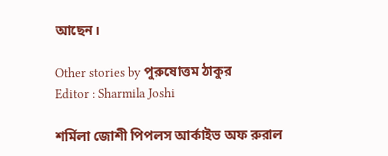আছেন।

Other stories by পুরুষোত্তম ঠাকুর
Editor : Sharmila Joshi

শর্মিলা জোশী পিপলস আর্কাইভ অফ রুরাল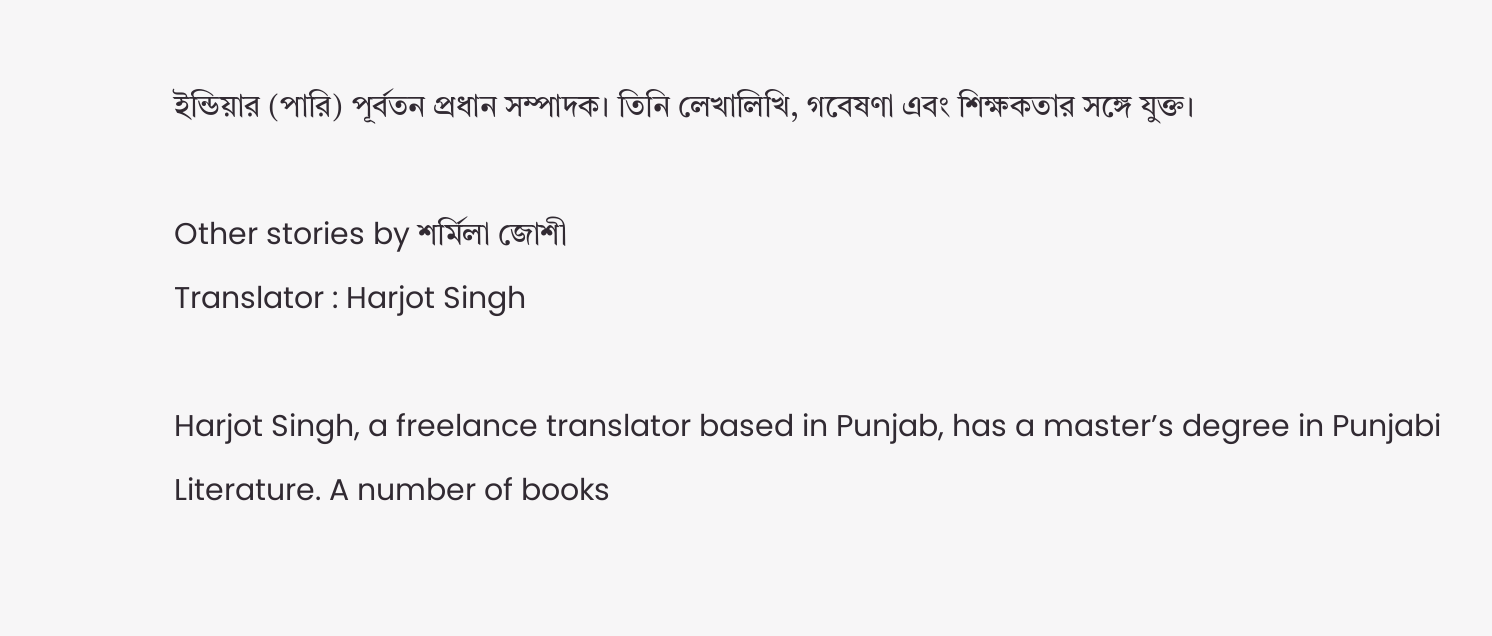ইন্ডিয়ার (পারি) পূর্বতন প্রধান সম্পাদক। তিনি লেখালিখি, গবেষণা এবং শিক্ষকতার সঙ্গে যুক্ত।

Other stories by শর্মিলা জোশী
Translator : Harjot Singh

Harjot Singh, a freelance translator based in Punjab, has a master’s degree in Punjabi Literature. A number of books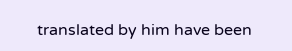translated by him have been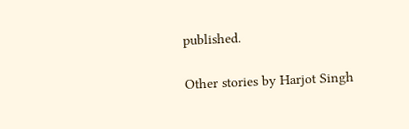published.

Other stories by Harjot Singh